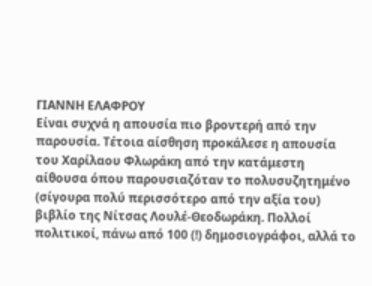ΓΙΑΝΝΗ ΕΛΑΦΡΟΥ
Είναι συχνά η απουσία πιο βροντερή από την παρουσία. Τέτοια αίσθηση προκάλεσε η απουσία του Χαρίλαου Φλωράκη από την κατάμεστη αίθουσα όπου παρουσιαζόταν το πολυσυζητημένο (σίγουρα πολύ περισσότερο από την αξία του) βιβλίο της Νίτσας Λουλέ-Θεοδωράκη. Πολλοί πολιτικοί, πάνω από 100 (!) δημοσιογράφοι, αλλά το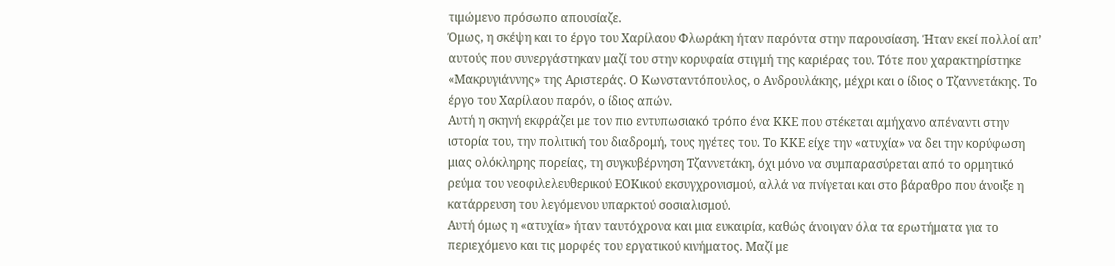τιμώμενο πρόσωπο απουσίαζε.
Όμως, η σκέψη και το έργο του Χαρίλαου Φλωράκη ήταν παρόντα στην παρουσίαση. Ήταν εκεί πολλοί απ’ αυτούς που συνεργάστηκαν μαζί του στην κορυφαία στιγμή της καριέρας του. Τότε που χαρακτηρίστηκε «Μακρυγιάννης» της Αριστεράς. Ο Κωνσταντόπουλος, ο Ανδρουλάκης, μέχρι και ο ίδιος ο Τζαννετάκης. Το έργο του Χαρίλαου παρόν, ο ίδιος απών.
Αυτή η σκηνή εκφράζει με τον πιο εντυπωσιακό τρόπο ένα ΚΚΕ που στέκεται αμήχανο απέναντι στην ιστορία του, την πολιτική του διαδρομή, τους ηγέτες του. Το ΚΚΕ είχε την «ατυχία» να δει την κορύφωση μιας ολόκληρης πορείας, τη συγκυβέρνηση Τζαννετάκη, όχι μόνο να συμπαρασύρεται από το ορμητικό ρεύμα του νεοφιλελευθερικού ΕΟΚικού εκσυγχρονισμού, αλλά να πνίγεται και στο βάραθρο που άνοιξε η κατάρρευση του λεγόμενου υπαρκτού σοσιαλισμού.
Αυτή όμως η «ατυχία» ήταν ταυτόχρονα και μια ευκαιρία, καθώς άνοιγαν όλα τα ερωτήματα για το περιεχόμενο και τις μορφές του εργατικού κινήματος. Μαζί με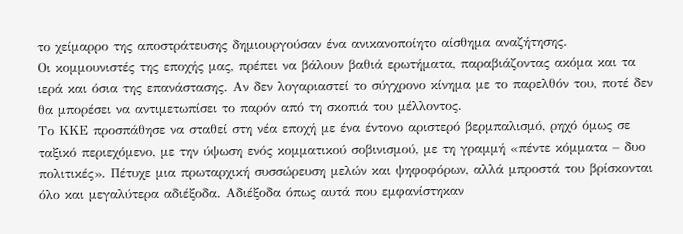το χείμαρρο της αποστράτευσης δημιουργούσαν ένα ανικανοποίητο αίσθημα αναζήτησης.
Οι κομμουνιστές της εποχής μας, πρέπει να βάλουν βαθιά ερωτήματα, παραβιάζοντας ακόμα και τα ιερά και όσια της επανάστασης. Αν δεν λογαριαστεί το σύγχρονο κίνημα με το παρελθόν του, ποτέ δεν θα μπορέσει να αντιμετωπίσει το παρόν από τη σκοπιά του μέλλοντος.
Το ΚΚΕ προσπάθησε να σταθεί στη νέα εποχή με ένα έντονο αριστερό βερμπαλισμό, ρηχό όμως σε ταξικό περιεχόμενο, με την ύψωση ενός κομματικού σοβινισμού, με τη γραμμή «πέντε κόμματα – δυο πολιτικές». Πέτυχε μια πρωταρχική συσσώρευση μελών και ψηφοφόρων, αλλά μπροστά του βρίσκονται όλο και μεγαλύτερα αδιέξοδα. Αδιέξοδα όπως αυτά που εμφανίστηκαν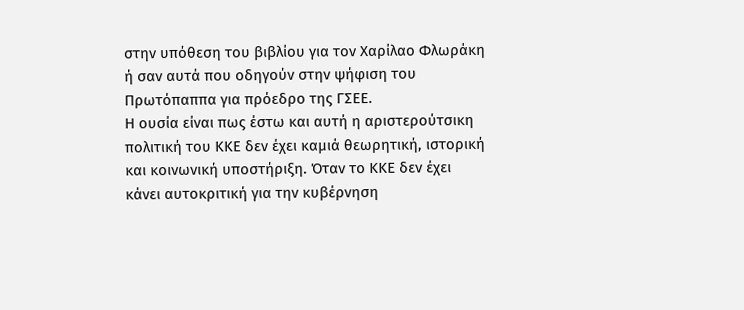στην υπόθεση του βιβλίου για τον Χαρίλαο Φλωράκη ή σαν αυτά που οδηγούν στην ψήφιση του Πρωτόπαππα για πρόεδρο της ΓΣΕΕ.
Η ουσία είναι πως έστω και αυτή η αριστερούτσικη πολιτική του ΚΚΕ δεν έχει καμιά θεωρητική, ιστορική και κοινωνική υποστήριξη. Όταν το ΚΚΕ δεν έχει κάνει αυτοκριτική για την κυβέρνηση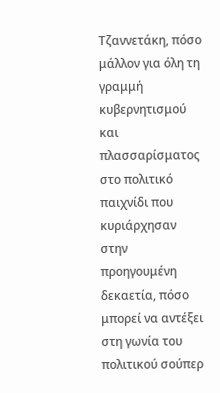Τζαννετάκη, πόσο μάλλον για όλη τη γραμμή κυβερνητισμού και πλασσαρίσματος στο πολιτικό παιχνίδι που κυριάρχησαν στην προηγουμένη δεκαετία, πόσο μπορεί να αντέξει στη γωνία του πολιτικού σούπερ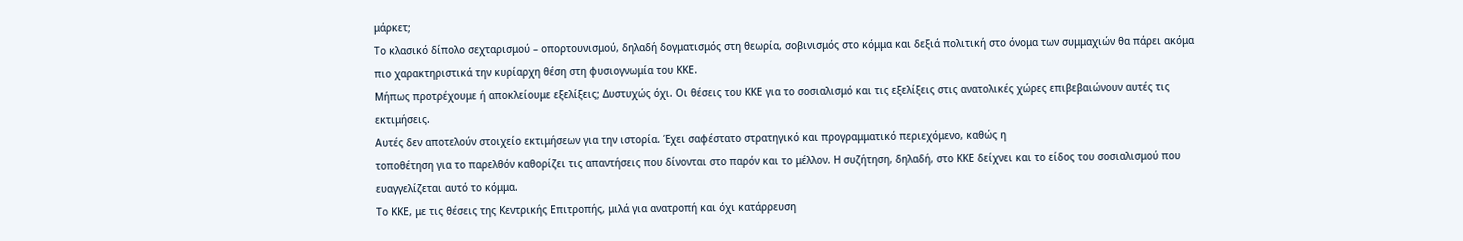μάρκετ;
Το κλασικό δίπολο σεχταρισμού – οπορτουνισμού, δηλαδή δογματισμός στη θεωρία, σοβινισμός στο κόμμα και δεξιά πολιτική στο όνομα των συμμαχιών θα πάρει ακόμα πιο χαρακτηριστικά την κυρίαρχη θέση στη φυσιογνωμία του ΚΚΕ.
Μήπως προτρέχουμε ή αποκλείουμε εξελίξεις; Δυστυχώς όχι. Οι θέσεις του ΚΚΕ για το σοσιαλισμό και τις εξελίξεις στις ανατολικές χώρες επιβεβαιώνουν αυτές τις εκτιμήσεις.
Αυτές δεν αποτελούν στοιχείο εκτιμήσεων για την ιστορία. Έχει σαφέστατο στρατηγικό και προγραμματικό περιεχόμενο, καθώς η
τοποθέτηση για το παρελθόν καθορίζει τις απαντήσεις που δίνονται στο παρόν και το μέλλον. Η συζήτηση, δηλαδή, στο ΚΚΕ δείχνει και το είδος του σοσιαλισμού που ευαγγελίζεται αυτό το κόμμα.
Το ΚΚΕ, με τις θέσεις της Κεντρικής Επιτροπής, μιλά για ανατροπή και όχι κατάρρευση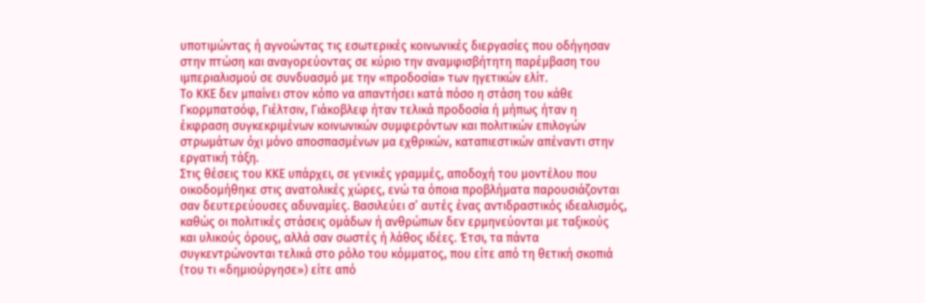υποτιμώντας ή αγνοώντας τις εσωτερικές κοινωνικές διεργασίες που οδήγησαν στην πτώση και αναγορεύοντας σε κύριο την αναμφισβήτητη παρέμβαση του ιμπεριαλισμού σε συνδυασμό με την «προδοσία» των ηγετικών ελίτ.
Το ΚΚΕ δεν μπαίνει στον κόπο να απαντήσει κατά πόσο η στάση του κάθε Γκορμπατσόφ, Γιέλτσιν, Γιάκοβλεφ ήταν τελικά προδοσία ή μήπως ήταν η έκφραση συγκεκριμένων κοινωνικών συμφερόντων και πολιτικών επιλογών στρωμάτων όχι μόνο αποσπασμένων μα εχθρικών, καταπιεστικών απέναντι στην εργατική τάξη.
Στις θέσεις του ΚΚΕ υπάρχει, σε γενικές γραμμές, αποδοχή του μοντέλου που οικοδομήθηκε στις ανατολικές χώρες, ενώ τα όποια προβλήματα παρουσιάζονται σαν δευτερεύουσες αδυναμίες. Βασιλεύει σ’ αυτές ένας αντιδραστικός ιδεαλισμός, καθώς οι πολιτικές στάσεις ομάδων ή ανθρώπων δεν ερμηνεύονται με ταξικούς και υλικούς όρους, αλλά σαν σωστές ή λάθος ιδέες. Έτσι, τα πάντα συγκεντρώνονται τελικά στο ρόλο του κόμματος, που είτε από τη θετική σκοπιά (του τι «δημιούργησε») είτε από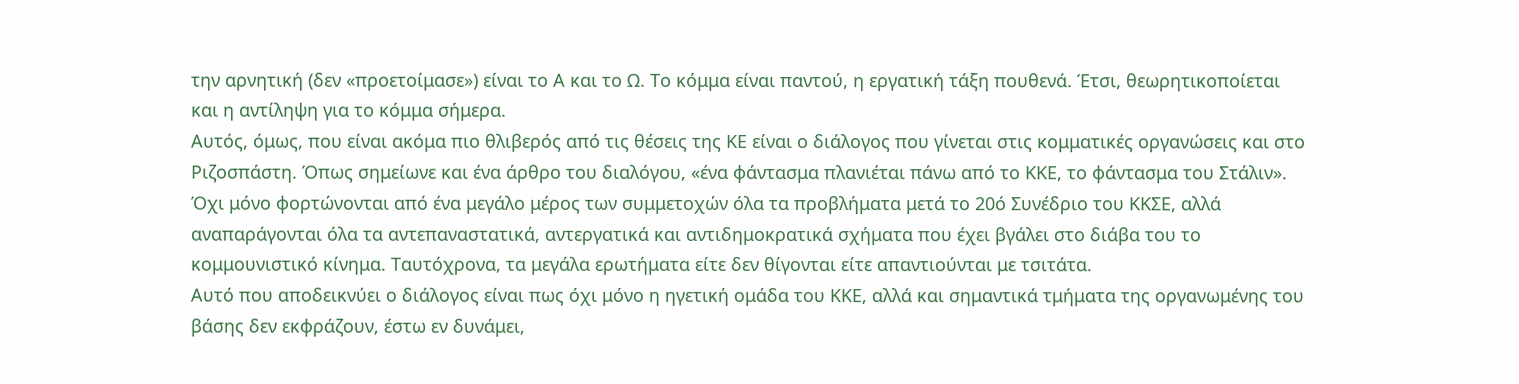την αρνητική (δεν «προετοίμασε») είναι το Α και το Ω. Το κόμμα είναι παντού, η εργατική τάξη πουθενά. Έτσι, θεωρητικοποίεται και η αντίληψη για το κόμμα σήμερα.
Αυτός, όμως, που είναι ακόμα πιο θλιβερός από τις θέσεις της ΚΕ είναι ο διάλογος που γίνεται στις κομματικές οργανώσεις και στο Ριζοσπάστη. Όπως σημείωνε και ένα άρθρο του διαλόγου, «ένα φάντασμα πλανιέται πάνω από το ΚΚΕ, το φάντασμα του Στάλιν». Όχι μόνο φορτώνονται από ένα μεγάλο μέρος των συμμετοχών όλα τα προβλήματα μετά το 20ό Συνέδριο του ΚΚΣΕ, αλλά αναπαράγονται όλα τα αντεπαναστατικά, αντεργατικά και αντιδημοκρατικά σχήματα που έχει βγάλει στο διάβα του το κομμουνιστικό κίνημα. Ταυτόχρονα, τα μεγάλα ερωτήματα είτε δεν θίγονται είτε απαντιούνται με τσιτάτα.
Αυτό που αποδεικνύει ο διάλογος είναι πως όχι μόνο η ηγετική ομάδα του ΚΚΕ, αλλά και σημαντικά τμήματα της οργανωμένης του βάσης δεν εκφράζουν, έστω εν δυνάμει,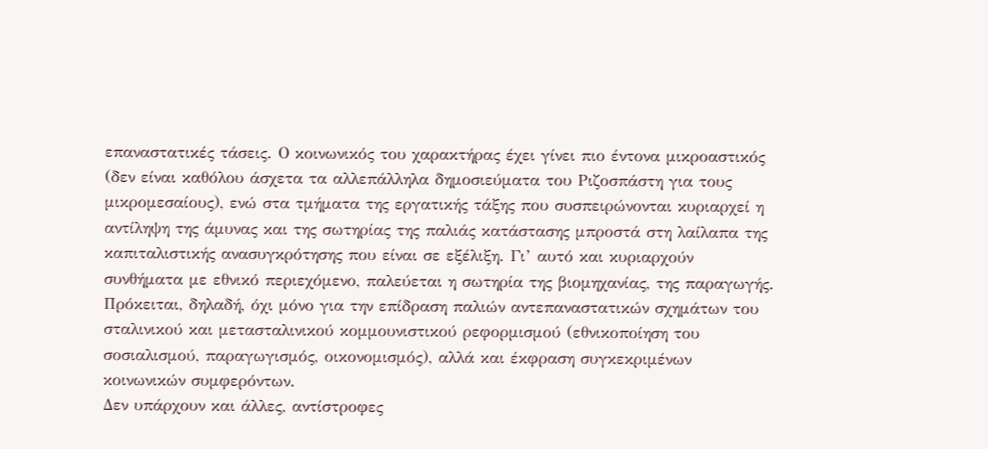επαναστατικές τάσεις. Ο κοινωνικός του χαρακτήρας έχει γίνει πιο έντονα μικροαστικός (δεν είναι καθόλου άσχετα τα αλλεπάλληλα δημοσιεύματα του Ριζοσπάστη για τους μικρομεσαίους), ενώ στα τμήματα της εργατικής τάξης που συσπειρώνονται κυριαρχεί η αντίληψη της άμυνας και της σωτηρίας της παλιάς κατάστασης μπροστά στη λαίλαπα της καπιταλιστικής ανασυγκρότησης που είναι σε εξέλιξη. Γι’ αυτό και κυριαρχούν συνθήματα με εθνικό περιεχόμενο, παλεύεται η σωτηρία της βιομηχανίας, της παραγωγής. Πρόκειται, δηλαδή, όχι μόνο για την επίδραση παλιών αντεπαναστατικών σχημάτων του σταλινικού και μετασταλινικού κομμουνιστικού ρεφορμισμού (εθνικοποίηση του σοσιαλισμού, παραγωγισμός, οικονομισμός), αλλά και έκφραση συγκεκριμένων κοινωνικών συμφερόντων.
Δεν υπάρχουν και άλλες, αντίστροφες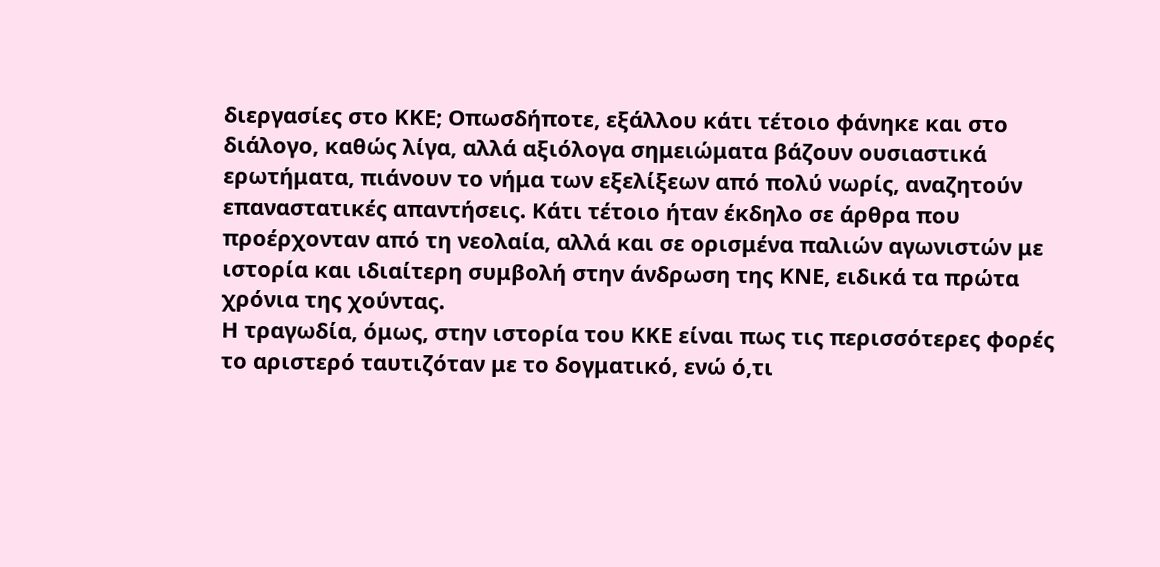διεργασίες στο ΚΚΕ; Οπωσδήποτε, εξάλλου κάτι τέτοιο φάνηκε και στο διάλογο, καθώς λίγα, αλλά αξιόλογα σημειώματα βάζουν ουσιαστικά ερωτήματα, πιάνουν το νήμα των εξελίξεων από πολύ νωρίς, αναζητούν επαναστατικές απαντήσεις. Κάτι τέτοιο ήταν έκδηλο σε άρθρα που προέρχονταν από τη νεολαία, αλλά και σε ορισμένα παλιών αγωνιστών με ιστορία και ιδιαίτερη συμβολή στην άνδρωση της ΚΝΕ, ειδικά τα πρώτα χρόνια της χούντας.
Η τραγωδία, όμως, στην ιστορία του ΚΚΕ είναι πως τις περισσότερες φορές το αριστερό ταυτιζόταν με το δογματικό, ενώ ό,τι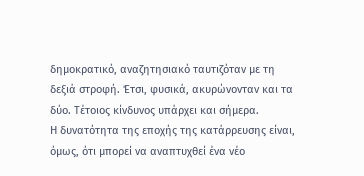δημοκρατικό, αναζητησιακό ταυτιζόταν με τη δεξιά στροφή. Έτσι, φυσικά, ακυρώνονταν και τα δύο. Τέτοιος κίνδυνος υπάρχει και σήμερα.
Η δυνατότητα της εποχής της κατάρρευσης είναι, όμως, ότι μπορεί να αναπτυχθεί ένα νέο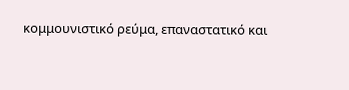κομμουνιστικό ρεύμα, επαναστατικό και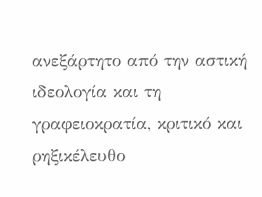ανεξάρτητο από την αστική ιδεολογία και τη γραφειοκρατία, κριτικό και ρηξικέλευθο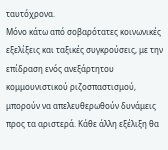ταυτόχρονα.
Μόνο κάτω από σοβαρότατες κοινωνικές εξελίξεις και ταξικές συγκρούσεις, με την επίδραση ενός ανεξάρτητου κομμουνιστικού ριζοσπαστισμού, μπορούν να απελευθερωθούν δυνάμεις προς τα αριστερά. Κάθε άλλη εξέλιξη θα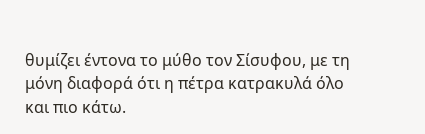θυμίζει έντονα το μύθο τον Σίσυφου, με τη μόνη διαφορά ότι η πέτρα κατρακυλά όλο και πιο κάτω.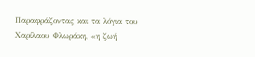Παραφράζοντας και τα λόγια του Χαρίλαου Φλωράκη, «η ζωή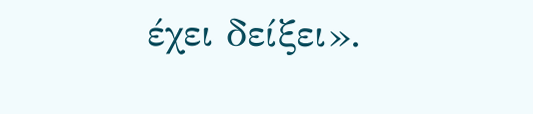έχει δείξει».